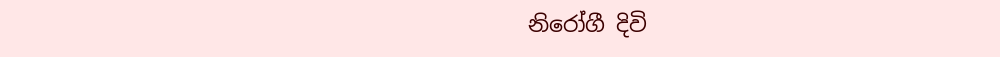නිරෝගී දිවි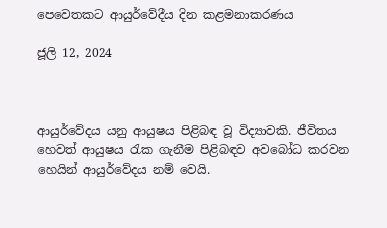පෙවෙතකට ආයුර්වේදීය දින කළමනාකරණය

ජූලි 12, 2024



ආයුර්වේදය යනු ආයුෂය පිළිබඳ වූ විද්‍යාවකි. ජීවිතය හෙවත් ආයුෂය රැක ගැනීම පිළිබඳව අවබෝධ කරවන හෙයින් ආයුර්‌වේදය නම් වෙයි.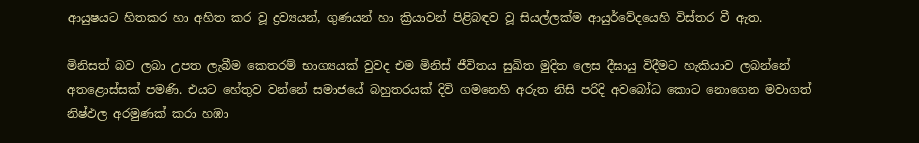ආයුෂයට හිතකර හා අහිත කර වූ ද්‍රව්‍යයන්, ගුණයන් හා ක්‍රියාවන් පිළිබඳව වූ සියල්ලක්ම ආයුර්වේදයෙහි විස්තර වී ඇත.

මිනිසත් බව ලබා උපත ලැබීම කෙතරම් භාග්‍යයක් වුවද එම මිනිස් ජීවිතය සුඛිත මුදිත ලෙස දීඝායු විදීමට හැකියාව ලබන්නේ අතළොස්සක් පමණි. එයට හේතුව වන්නේ සමාජයේ බහුතරයක් දිවි ගමනෙහි අරුත නිසි පරිදි අවබෝධ කොට නොගෙන මවාගත් නිෂ්ඵල අරමුණක් කරා හඹා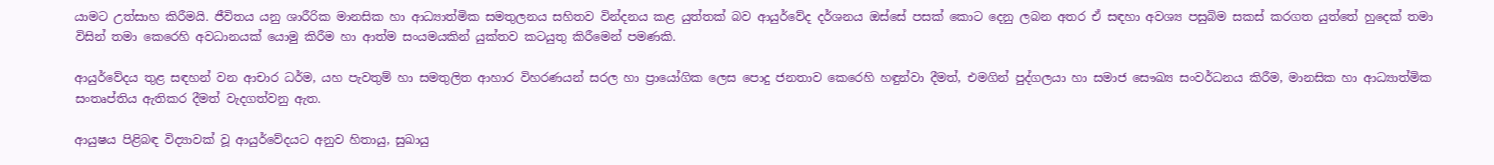යාමට උත්සාහ කිරීමයි. ජීවිතය යනු ශාරීරික මානසික හා ආධ්‍යාත්මික සමතුලනය සහිතව වින්දනය කළ යුත්තක් බව ආයුර්වේද දර්ශනය ඔස්සේ පසක් කොට දෙනු ලබන අතර ඒ සඳහා අවශ්‍ය පසුබිම සකස් කරගත යුත්තේ හුදෙක් තමා විසින් තමා කෙරෙහි අවධානයක් යොමු කිරීම හා ආත්ම සංයමයකින් යුක්තව කටයුතු කිරීමෙන් පමණකි.

ආයුර්වේදය තුළ සඳහන් වන ආචාර ධර්ම, යහ පැවතුම් හා සමතුලිත ආහාර විහරණයන් සරල හා ප්‍රායෝගික ලෙස පොදු ජනතාව කෙරෙහි හඳුන්වා දීමත්, එමගින් පුද්ගලයා හා සමාජ සෞඛ්‍ය සංවර්ධනය කිරීම, මානසික හා ආධ්‍යාත්මික සංතෘප්තිය ඇතිකර දීමත් වැදගත්වනු ඇත.

ආයුෂය පිළිබඳ විද්‍යාවක් වූ ආයුර්වේදයට අනුව හිතායු, සුඛායු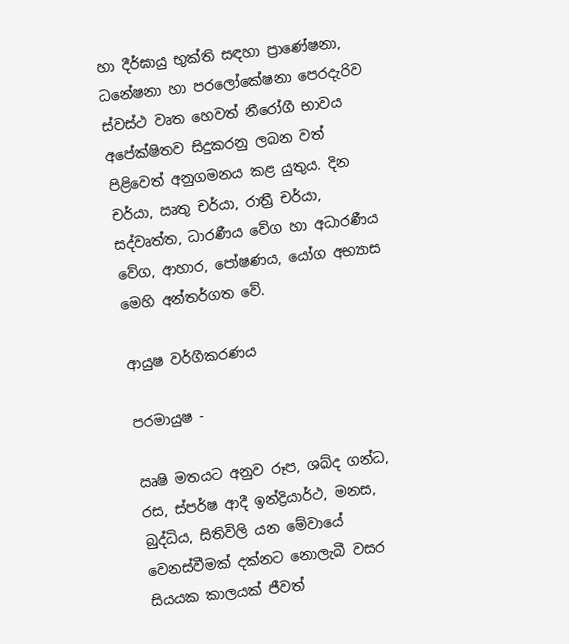හා දීර්ඝායු භුක්ති සඳහා ප්‍රාණේෂනා, ධනේෂනා හා පරලෝකේෂනා පෙරදැරිව ස්වස්ථ වෘත හෙවත් නීරෝගී භාවය අපේක්ෂිතව සිදුකරනු ලබන වත් පිළිවෙත් අනුගමනය කළ යුතුය. දින චර්යා, ඍතු චර්යා, රාත්‍රී චර්යා, සද්වෘත්ත, ධාරණීය වේග හා අධාරණීය වේග, ආහාර, පෝෂණය, යෝග අභ්‍යාස මෙහි අන්තර්ගත වේ.

ආයුෂ වර්ගීකරණය

පරමායුෂ -

ඍෂි මතයට අනුව රූප, ශබ්ද ගන්ධ, රස, ස්පර්ෂ ආදී ඉන්ද්‍රියාර්ථ, මනස, බුද්ධිය, සිතිවිලි යන මේවායේ වෙනස්වීමක් දක්නට නොලැබී වසර සියයක කාලයක් ජීවත්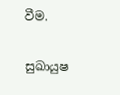වීම.

සුඛායුෂ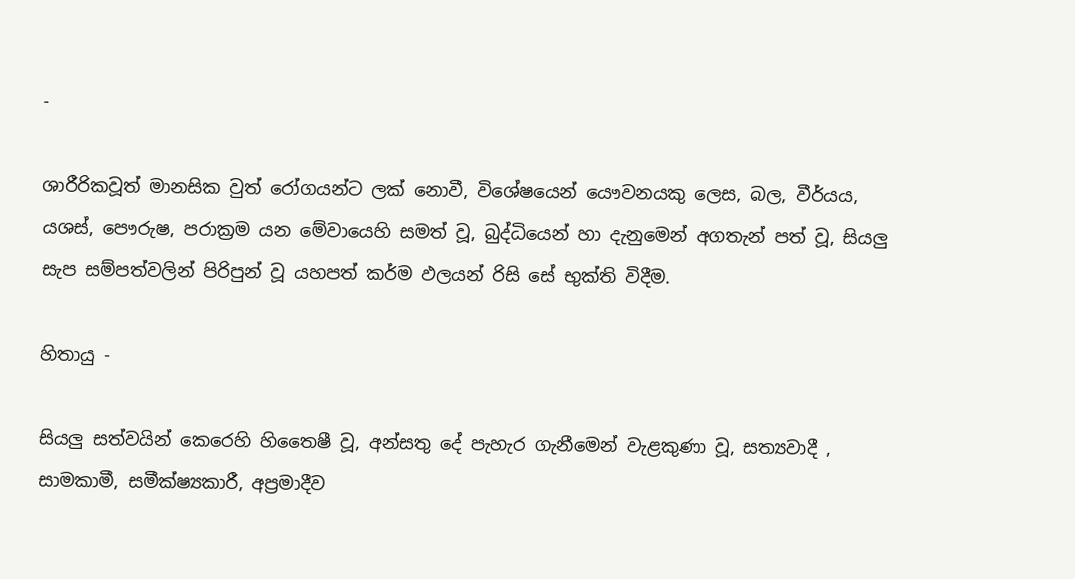-

ශාරීරිකවූත් මානසික වුත් රෝගයන්ට ලක් නොවී, විශේෂයෙන් යෞවනයකු ලෙස, බල, වීර්යය, යශස්, පෞරුෂ, පරාක්‍රම යන මේවායෙහි සමත් වූ, බුද්ධියෙන් හා දැනුමෙන් අගතැන් පත් වූ, සියලු සැප සම්පත්වලින් පිරිපුන් වූ යහපත් කර්ම ඵලයන් රිසි සේ භුක්ති විදීම.

හිතායු -

සියලු සත්වයින් කෙරෙහි හිතෛෂී වූ, අන්සතු දේ පැහැර ගැනීමෙන් වැළකුණා වූ, සත්‍යවාදී , සාමකාමී, සමීක්ෂ්‍යකාරී, අප්‍රමාදීව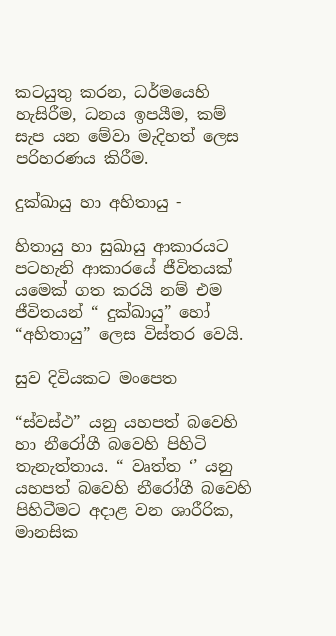කටයුතු කරන, ධර්මයෙහි හැසිරීම, ධනය ඉපයීම, කම් සැප යන මේවා මැදිහත් ලෙස පරිහරණය කිරීම.

දුක්ඛායු හා අහිතායු -

හිතායු හා සුඛායු ආකාරයට පටහැනි ආකාරයේ ජීවිතයක් යමෙක් ගත කරයි නම් එම ජීවිතයන් “ දුක්ඛායු” හෝ “අහිතායු” ලෙස විස්තර වෙයි.

සුව දිවියකට මංපෙත

“ස්වස්ථ” යනු යහපත් බවෙහි හා නීරෝගී බවෙහි පිහිටි තැනැත්තාය. “ වෘත්ත ‘’ යනු යහපත් බවෙහි නීරෝගී බවෙහි පිහිටීමට අදාළ වන ශාරීරික, මානසික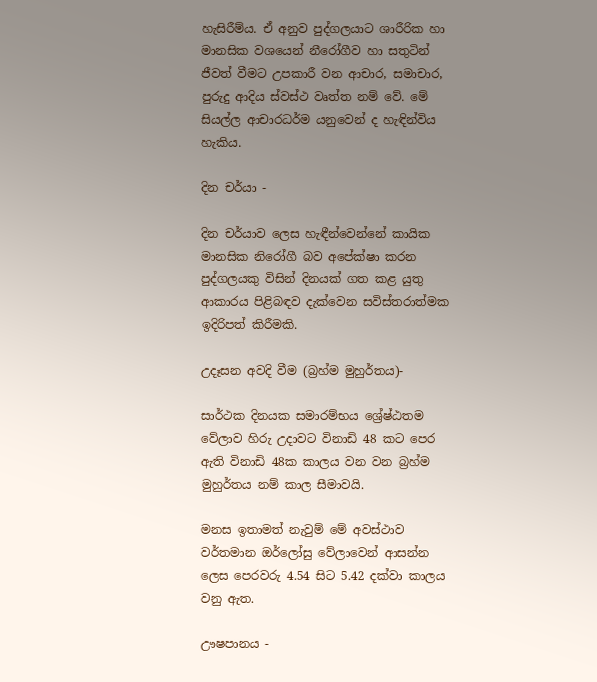හැසිරීම්ය. ඒ අනුව පුද්ගලයාට ශාරීරික හා මානසික වශයෙන් නීරෝගීව හා සතුටින් ජීවත් වීමට උපකාරී වන ආචාර, සමාචාර, පුරුදු ආදිය ස්වස්ථ වෘත්ත නම් වේ. මේ සියල්ල ආචාරධර්ම යනුවෙන් ද හැඳින්විය හැකිය.

දින චර්යා -

දින චර්යාව ලෙස හැඳීන්වෙන්නේ කායික මානසික නිරෝගී බව අපේක්ෂා කරන පුද්ගලයකු විසින් දිනයක් ගත කළ යුතු ආකාරය පිළිබඳව දැක්වෙන සවිස්තරාත්මක ඉදිරිපත් කිරීමකි.

උදෑසන අවදි වීම (බ්‍රහ්ම මුහුර්තය)-

සාර්ථක දිනයක සමාරම්භය ශ්‍රේෂ්ඨතම වේලාව හිරු උදාවට විනාඩි 48 කට පෙර ඇති විනාඩි 48ක කාලය වන වන බ්‍රහ්ම මුහුර්තය නම් කාල සීමාවයි.

මනස ඉතාමත් නැවුම් මේ අවස්ථාව වර්තමාන ඔර්ලෝසු වේලාවෙන් ආසන්න ලෙස පෙරවරු 4.54 සිට 5.42 දක්වා කාලය වනු ඇත.

ඌෂපානය -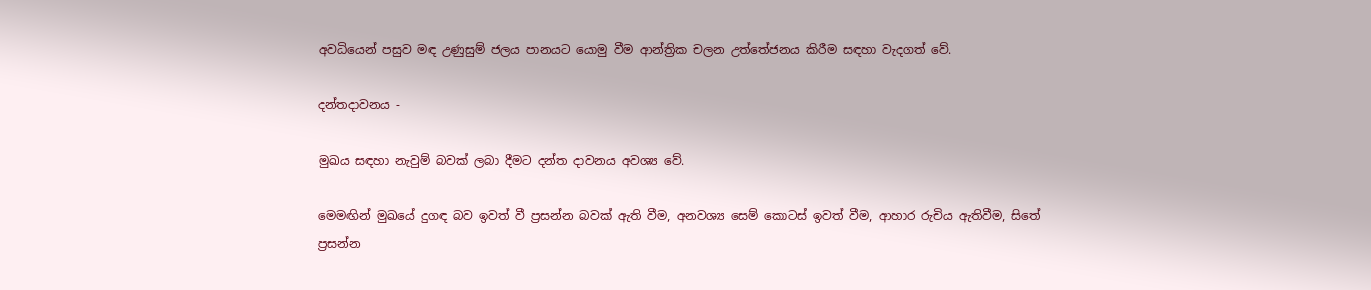අවධියෙන් පසුව මඳ උණුසුම් ජලය පානයට යොමු වීම ආන්ත්‍රික චලන උත්තේජනය කිරීම සඳහා වැදගත් වේ.

දන්තදාවනය -

මුඛය සඳහා නැවුම් බවක් ලබා දීමට දන්ත දාවනය අවශ්‍ය වේ.

මෙමඟින් මුඛයේ දුගඳ බව ඉවත් වී ප්‍රසන්න බවක් ඇති වීම, අනවශ්‍ය සෙම් කොටස් ඉවත් වීම, ආහාර රුචිය ඇතිවීම, සිතේ ප්‍රසන්න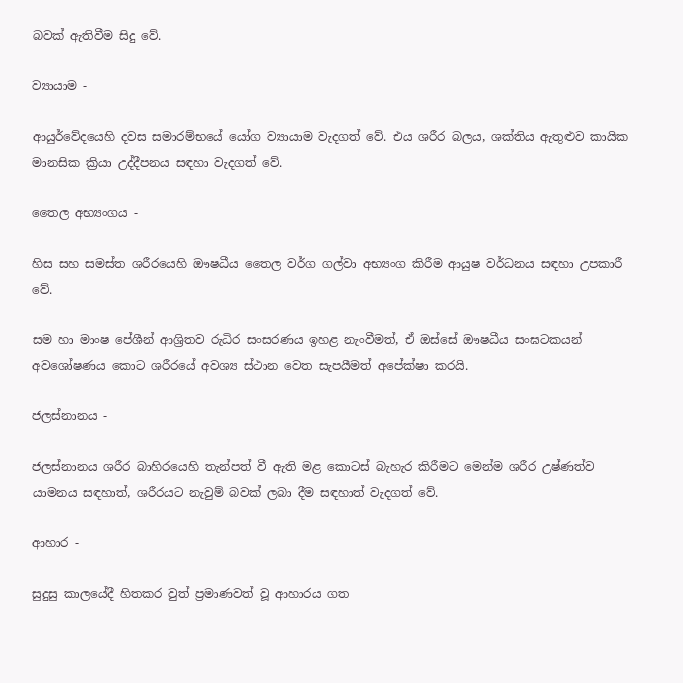බවක් ඇතිවීම සිදු වේ.

ව්‍යායාම -

ආයුර්වේදයෙහි දවස සමාරම්භයේ යෝග ව්‍යායාම වැදගත් වේ. එය ශරීර බලය, ශක්තිය ඇතුළුව කායික මානසික ක්‍රියා උද්දීපනය සඳහා වැදගත් වේ.

තෛල අභ්‍යංගය -

හිස සහ සමස්ත ශරීරයෙහි ඖෂධීය තෛල වර්ග ගල්වා අභ්‍යංග කිරීම ආයුෂ වර්ධනය සඳහා උපකාරී වේ.

සම හා මාංෂ පේශීන් ආශ්‍රිතව රුධිර සංසරණය ඉහළ නැංවීමත්, ඒ ඔස්සේ ඖෂධීය සංඝටකයන් අවශෝෂණය කොට ශරීරයේ අවශ්‍ය ස්ථාන වෙත සැපයීමත් අපේක්ෂා කරයි.

ජලස්නානය -

ජලස්නානය ශරීර බාහිරයෙහි තැන්පත් වී ඇති මළ කොටස් බැහැර කිරීමට මෙන්ම ශරීර උෂ්ණත්ව යාමනය සඳහාත්, ශරීරයට නැවුම් බවක් ලබා දීම සඳහාත් වැදගත් වේ.

ආහාර -

සුදුසු කාලයේදී හිතකර වුත් ප්‍රමාණවත් වූ ආහාරය ගත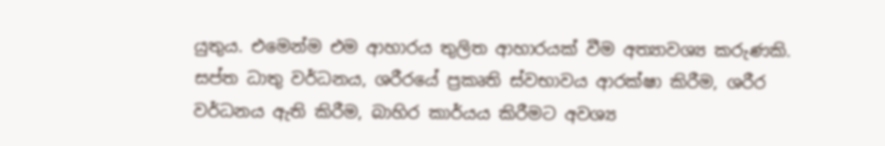යුතුය. එමෙන්ම එම ආහාරය තුලිත ආහාරයක් වීම අත්‍යාවශ්‍ය කරුණකි. සප්ත ධාතු වර්ධනය, ශරීරයේ ප්‍රකෘති ස්වභාවය ආරක්ෂා කිරීම, ශරීර වර්ධනය ඇති කිරීම, බාහිර කාර්යය කිරීමට අවශ්‍ය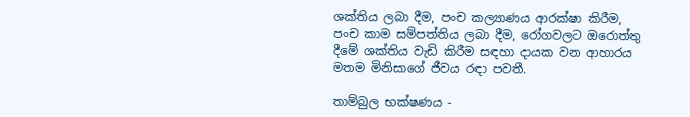ශක්තිය ලබා දීම, පංච කල්‍යාණය ආරක්ෂා කිරීම, පංච කාම සම්පත්තිය ලබා දීම, රෝගවලට ඔරොත්තු දීමේ ශක්තිය වැඩි කිරීම සඳහා දායක වන ආහාරය මතම මිනිසාගේ ජීවය රඳා පවතී.

තාම්බුල භක්ෂණය -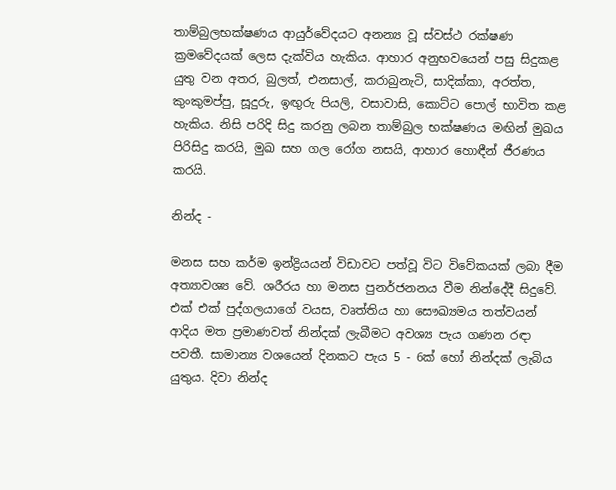තාම්බුලභක්ෂණය ආයුර්වේදයට අනන්‍ය වූ ස්වස්ථ රක්ෂණ ක්‍රමවේදයක් ලෙස දැක්විය හැකිය. ආහාර අනුභවයෙන් පසු සිදුකළ යුතු වන අතර, බුලත්, එනසාල්, කරාබුනැටි, සාදික්කා, අරත්ත, කුංකුමප්පු, සූදුරු, ඉඟුරු පියලි, වසාවාසි, කොට්ට පොල් භාවිත කළ හැකිය. නිසි පරිදි සිදු කරනු ලබන තාම්බුල භක්ෂණය මඟින් මුඛය පිරිසිදු කරයි, මුඛ සහ ගල රෝග නසයි, ආහාර හොඳීන් ජීරණය කරයි.

නින්ද -

මනස සහ කර්ම ඉන්ද්‍රියයන් විඩාවට පත්වූ විට විවේකයක් ලබා දීම අත්‍යාවශ්‍ය වේ. ශරීරය හා මනස පුනර්ජනනය වීම නින්දේදී සිදුවේ. එක් එක් පුද්ගලයාගේ වයස, වෘත්තිය හා සෞඛ්‍යමය තත්වයන් ආදිය මත ප්‍රමාණවත් නින්දක් ලැබීමට අවශ්‍ය පැය ගණන රඳා පවතී. සාමාන්‍ය වශයෙන් දිනකට පැය 5 - 6ක් හෝ නින්දක් ලැබිය යුතුය. දිවා නින්ද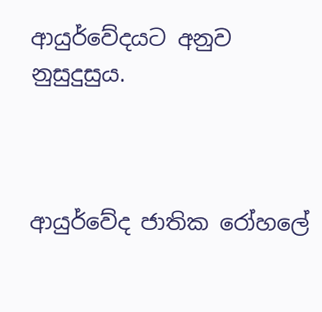ආයුර්වේදයට අනුව නුසුදුසුය.



ආයුර්වේද ජාතික රෝහලේ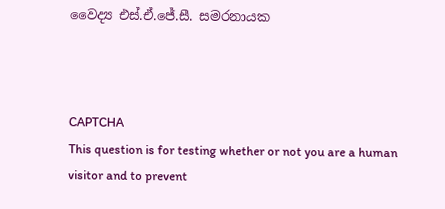වෛද්‍ය එස්.ඒ.ජේ.සී. සමරනායක



CAPTCHA
This question is for testing whether or not you are a human visitor and to prevent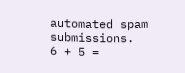automated spam submissions.
6 + 5 =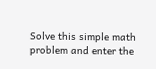Solve this simple math problem and enter the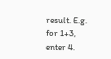result. E.g. for 1+3, enter 4.